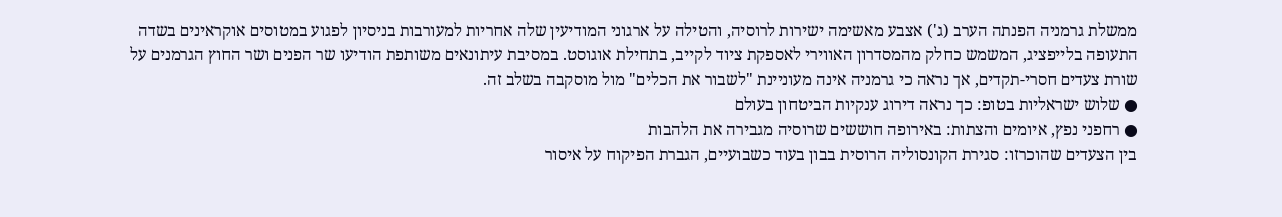ממשלת גרמניה הפנתה הערב (ג') אצבע מאשימה ישירות לרוסיה, והטילה על ארגוני המודיעין שלה אחריות למעורבות בניסיון לפגוע במטוסים אוקראינים בשדה התעופה בלייפציג, המשמש כחלק מהמסדרון האווירי לאספקת ציוד לקייב, בתחילת אוגוסט. במסיבת עיתונאים משותפת הודיעו שר הפנים ושר החוץ הגרמנים על שורת צעדים חסרי-תקדים, אך נראה כי גרמניה אינה מעוניינת "לשבור את הכלים" מול מוסקבה בשלב זה.
● שלוש ישראליות בטופ: כך נראה דירוג ענקיות הביטחון בעולם
● רחפני נפץ, איומים והצתות: באירופה חוששים שרוסיה מגבירה את הלהבות
בין הצעדים שהוכרזו: סגירת הקונסוליה הרוסית בבון בעוד כשבועיים, הגברת הפיקוח על איסור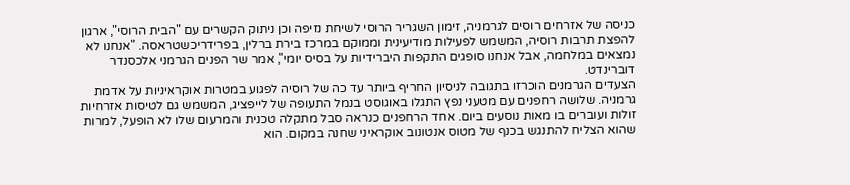כניסה של אזרחים רוסים לגרמניה, זימון השגריר הרוסי לשיחת נזיפה וכן ניתוק הקשרים עם "הבית הרוסי", ארגון להפצת תרבות רוסיה, המשמש לפעילות מודיעינית וממוקם במרכז בירת ברלין, בפרידריכשטראסה. "אנחנו לא נמצאים במלחמה, אבל אנחנו סופגים התקפות היברידיות על בסיס יומי", אמר שר הפנים הגרמני אלכסנדר דוברינדט.
הצעדים הגרמנים הוכרזו בתגובה לניסיון החריף ביותר עד כה של רוסיה לפגוע במטרות אוקראיניות על אדמת גרמניה. שלושה רחפנים עם מטעני נפץ התגלו באוגוסט בנמל התעופה של לייפציג, המשמש גם לטיסות אזרחיות זולות ועוברים בו מאות נוסעים ביום. אחד הרחפנים כנראה סבל מתקלה טכנית והמרעום שלו לא הופעל, למרות שהוא הצליח להתנגש בכנף של מטוס אנטונוב אוקראיני שחנה במקום. הוא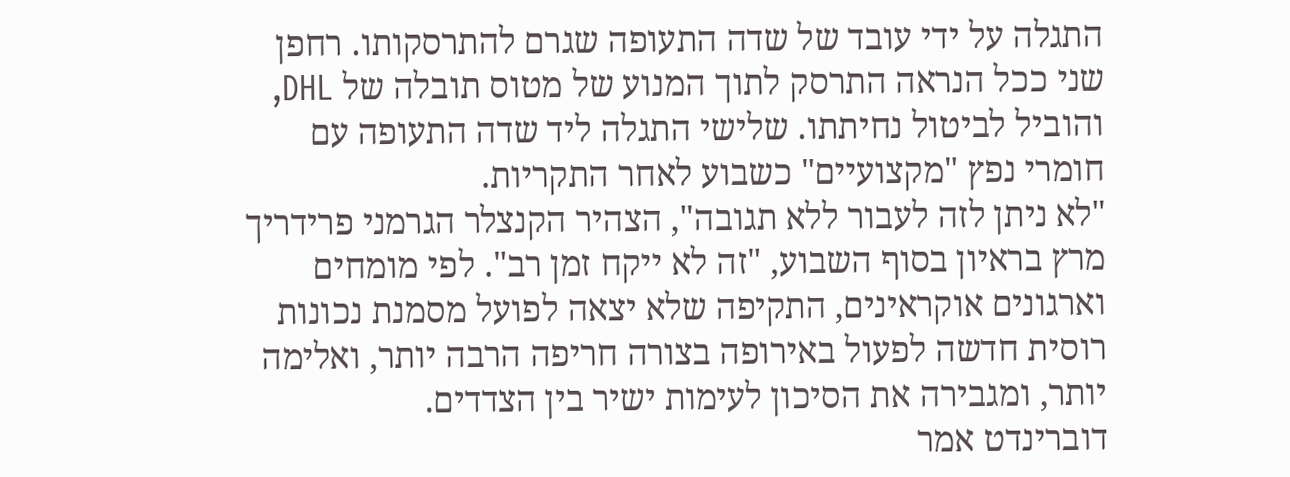התגלה על ידי עובד של שדה התעופה שגרם להתרסקותו. רחפן שני ככל הנראה התרסק לתוך המנוע של מטוס תובלה של DHL, והוביל לביטול נחיתתו. שלישי התגלה ליד שדה התעופה עם חומרי נפץ "מקצועיים" כשבוע לאחר התקריות.
"לא ניתן לזה לעבור ללא תגובה", הצהיר הקנצלר הגרמני פרידריך מרץ בראיון בסוף השבוע, "זה לא ייקח זמן רב". לפי מומחים וארגונים אוקראינים, התקיפה שלא יצאה לפועל מסמנת נכונות רוסית חדשה לפעול באירופה בצורה חריפה הרבה יותר, ואלימה יותר, ומגבירה את הסיכון לעימות ישיר בין הצדדים.
דוברינדט אמר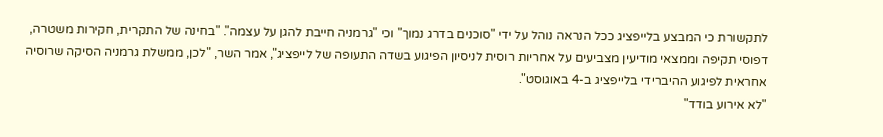לתקשורת כי המבצע בלייפציג ככל הנראה נוהל על ידי "סוכנים בדרג נמוך" וכי "גרמניה חייבת להגן על עצמה". "בחינה של התקרית, חקירות משטרה, דפוסי תקיפה וממצאי מודיעין מצביעים על אחריות רוסית לניסיון הפיגוע בשדה התעופה של לייפציג", אמר השר, "לכן, ממשלת גרמניה הסיקה שרוסיה אחראית לפיגוע ההיברידי בלייפציג ב-4 באוגוסט".
"לא אירוע בודד"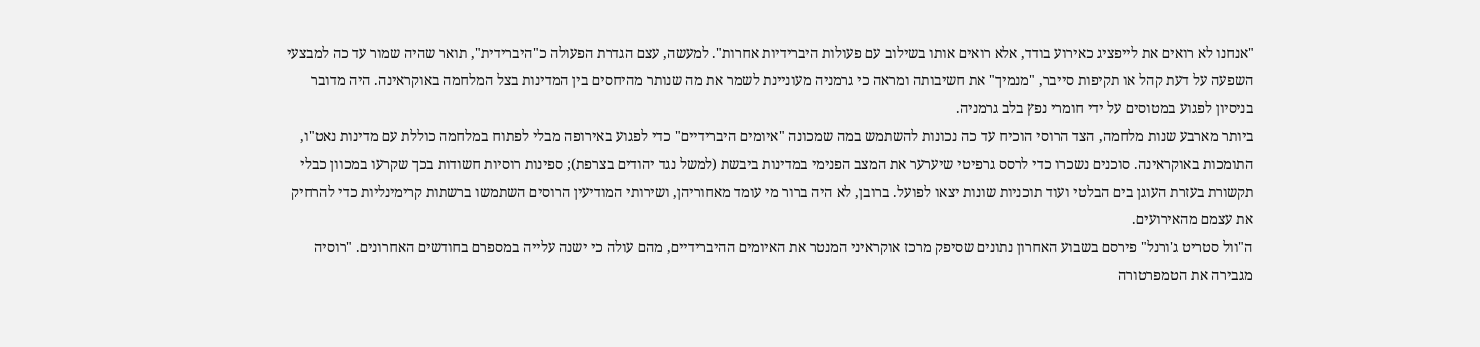"אנחנו לא רואים את לייפציג כאירוע בודד, אלא רואים אותו בשילוב עם פעולות היברידיות אחרות". למעשה, עצם הגדרת הפעולה כ"היברידית", תואר שהיה שמור עד כה למבצעי השפעה על דעת קהל או תקיפות סייבר, "מנמיך" את חשיבותה ומראה כי גרמניה מעוניינת לשמר את מה שנותר מהיחסים בין המדינות בצל המלחמה באוקראינה. היה מדובר בניסיון לפגוע במטוסים על ידי חומרי נפץ בלב גרמניה.
ביותר מארבע שנות מלחמה, הצד הרוסי הוכיח עד כה נכונות להשתמש במה שמכונה "איומים היברידיים" כדי לפגוע באירופה מבלי לפתוח במלחמה כוללת עם מדינות נאט"ו, התומכות באוקראינה. סוכנים נשכרו כדי לרסס גרפיטי שיערער את המצב הפנימי במדינות ביבשת (למשל נגד יהודים בצרפת); ספינות רוסיות חשודות בכך שקרעו במכוון כבלי תקשורת בעזרת העוגן בים הבלטי ועוד תוכניות שונות יצאו לפועל. ברובן, לא היה ברור מי עומד מאחוריהן, ושירותי המודיעין הרוסים השתמשו ברשתות קרימינליות כדי להרחיק את עצמם מהאירועים.
ה"וול סטריט ג'ורנל" פירסם בשבוע האחרון נתונים שסיפק מרכז אוקראיני המנטר את האיומים ההיברידיים, מהם עולה כי ישנה עלייה במספרם בחודשים האחרונים. "רוסיה מגבירה את הטמפרטורה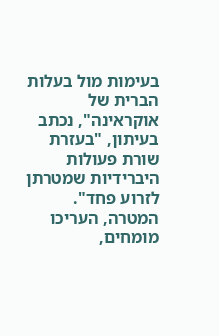בעימות מול בעלות הברית של אוקראינה", נכתב בעיתון, "בעזרת שורת פעולות היברידיות שמטרתן לזרוע פחד". המטרה, העריכו מומחים,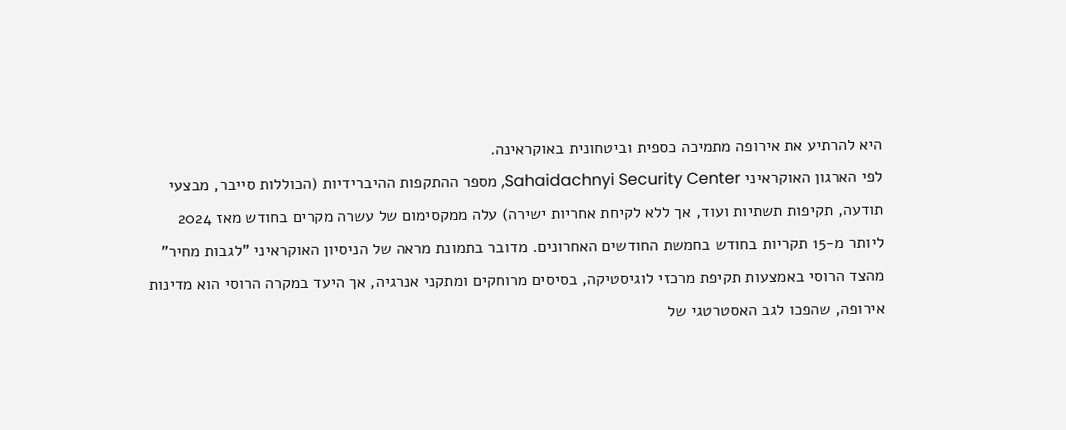היא להרתיע את אירופה מתמיכה כספית וביטחונית באוקראינה.
לפי הארגון האוקראיני Sahaidachnyi Security Center, מספר ההתקפות ההיברידיות (הכוללות סייבר, מבצעי תודעה, תקיפות תשתיות ועוד, אך ללא לקיחת אחריות ישירה) עלה ממקסימום של עשרה מקרים בחודש מאז 2024 ליותר מ-15 תקריות בחודש בחמשת החודשים האחרונים. מדובר בתמונת מראה של הניסיון האוקראיני "לגבות מחיר" מהצד הרוסי באמצעות תקיפת מרכזי לוגיסטיקה, בסיסים מרוחקים ומתקני אנרגיה, אך היעד במקרה הרוסי הוא מדינות אירופה, שהפכו לגב האסטרטגי של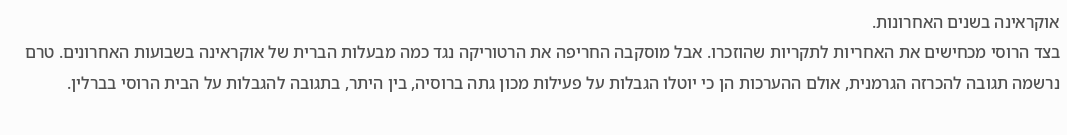אוקראינה בשנים האחרונות.
בצד הרוסי מכחישים את האחריות לתקריות שהוזכרו. אבל מוסקבה החריפה את הרטוריקה נגד כמה מבעלות הברית של אוקראינה בשבועות האחרונים. טרם נרשמה תגובה להכרזה הגרמנית, אולם ההערכות הן כי יוטלו הגבלות על פעילות מכון גתה ברוסיה, בין היתר, בתגובה להגבלות על הבית הרוסי בברלין.